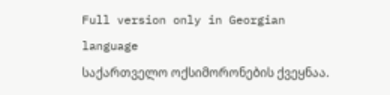Full version only in Georgian language
საქართველო ოქსიმორონების ქვეყნაა.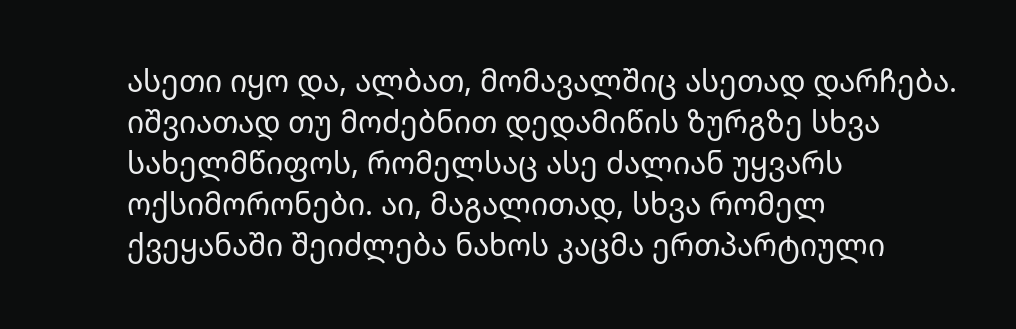ასეთი იყო და, ალბათ, მომავალშიც ასეთად დარჩება. იშვიათად თუ მოძებნით დედამიწის ზურგზე სხვა სახელმწიფოს, რომელსაც ასე ძალიან უყვარს ოქსიმორონები. აი, მაგალითად, სხვა რომელ ქვეყანაში შეიძლება ნახოს კაცმა ერთპარტიული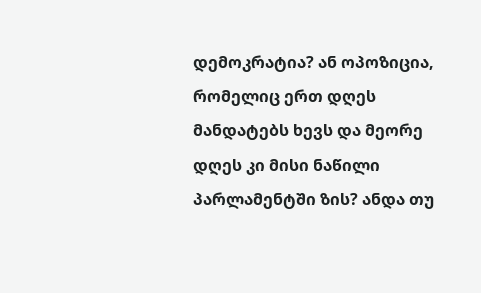დემოკრატია? ან ოპოზიცია, რომელიც ერთ დღეს მანდატებს ხევს და მეორე დღეს კი მისი ნაწილი პარლამენტში ზის? ანდა თუ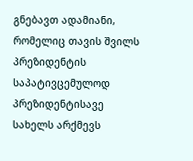გნებავთ ადამიანი, რომელიც თავის შვილს პრეზიდენტის საპატივცემულოდ პრეზიდენტისავე სახელს არქმევს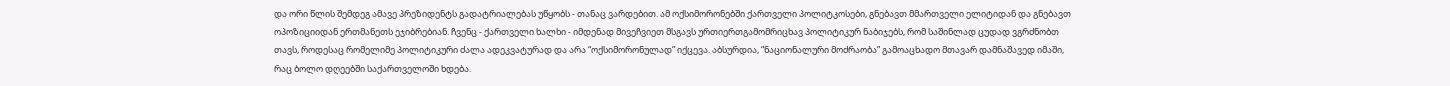და ორი წლის შემდეგ ამავე პრეზიდენტს გადატრიალებას უწყობს - თანაც ვარდებით. ამ ოქსიმორონებში ქართველი პოლიტკოსები, გნებავთ მმართველი ელიტიდან და გნებავთ ოპოზიციიდან ერთმანეთს ეჯიბრებიან. ჩვენც - ქართველი ხალხი - იმდენად მივეჩვიეთ მსგავს ურთიერთგამომრიცხავ პოლიტიკურ ნაბიჯებს, რომ საშინლად ცუდად ვგრძნობთ თავს, როდესაც რომელიმე პოლიტიკური ძალა ადეკვატურად და არა “ოქსიმორონულად” იქცევა. აბსურდია, “ნაციონალური მოძრაობა” გამოაცხადო მთავარ დამნაშავედ იმაში, რაც ბოლო დღეებში საქართველოში ხდება.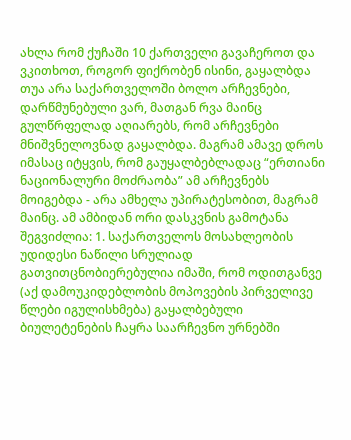ახლა რომ ქუჩაში 10 ქართველი გავაჩეროთ და ვკითხოთ, როგორ ფიქრობენ ისინი, გაყალბდა თუა არა საქართველოში ბოლო არჩევნები, დარწმუნებული ვარ, მათგან რვა მაინც გულწრფელად აღიარებს, რომ არჩევნები მნიშვნელოვნად გაყალბდა. მაგრამ ამავე დროს იმასაც იტყვის, რომ გაუყალბებლადაც “ერთიანი ნაციონალური მოძრაობა” ამ არჩევნებს მოიგებდა - არა ამხელა უპირატესობით, მაგრამ მაინც. ამ ამბიდან ორი დასკვნის გამოტანა შეგვიძლია: 1. საქართველოს მოსახლეობის უდიდესი ნაწილი სრულიად გათვითცნობიერებულია იმაში, რომ ოდითგანვე (აქ დამოუკიდებლობის მოპოვების პირველივე წლები იგულისხმება) გაყალბებული ბიულეტენების ჩაყრა საარჩევნო ურნებში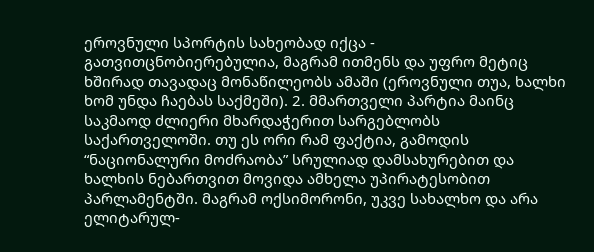ეროვნული სპორტის სახეობად იქცა - გათვითცნობიერებულია, მაგრამ ითმენს და უფრო მეტიც ხშირად თავადაც მონაწილეობს ამაში (ეროვნული თუა, ხალხი ხომ უნდა ჩაებას საქმეში). 2. მმართველი პარტია მაინც საკმაოდ ძლიერი მხარდაჭერით სარგებლობს საქართველოში. თუ ეს ორი რამ ფაქტია, გამოდის “ნაციონალური მოძრაობა” სრულიად დამსახურებით და ხალხის ნებართვით მოვიდა ამხელა უპირატესობით პარლამენტში. მაგრამ ოქსიმორონი, უკვე სახალხო და არა ელიტარულ-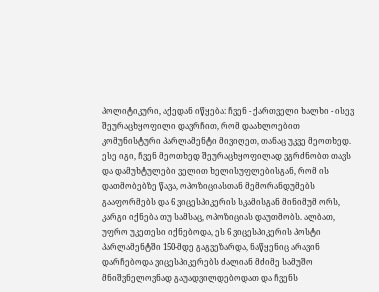პოლიტიკური, აქედან იწყება: ჩვენ - ქართველი ხალხი - ისევ შეურაცხყოფილი დავრჩით, რომ დაახლოებით კომუნისტური პარლამენტი მივიღეთ, თანაც უკვე მეოთხედ. ესე იგი, ჩვენ მეოთხედ შეურაცხყოფილად ვგრძნობთ თავს და დამუხტულები ველით ხელისუფლებისგან, რომ ის დათმობებზე წავა, ოპოზიციასთან მემორანდუმებს გააფორმებს და 6 ვიცესპიკერის სკამისგან მინიმუმ ორს, კარგი იქნება თუ სამსაც, ოპოზიციას დაუთმობს. ალბათ, უფრო უკეთესი იქნებოდა, ეს 6 ვიცესპიკერის პოსტი პარლამენტში 150-მდე გაგვეზარდა, ნაწყენიც არავინ დარჩებოდა ვიცესპიკერებს ძალიან მძიმე სამუშო მნიშვნელოვნად გაუადვილდებოდათ და ჩვენს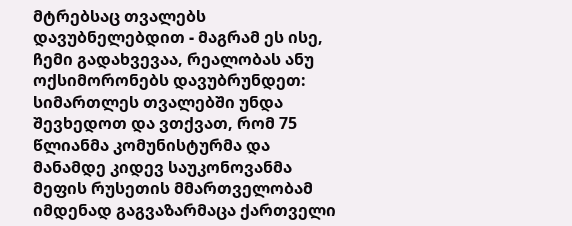მტრებსაც თვალებს დავუბნელებდით - მაგრამ ეს ისე, ჩემი გადახვევაა, რეალობას ანუ ოქსიმორონებს დავუბრუნდეთ: სიმართლეს თვალებში უნდა შევხედოთ და ვთქვათ, რომ 75 წლიანმა კომუნისტურმა და მანამდე კიდევ საუკონოვანმა მეფის რუსეთის მმართველობამ იმდენად გაგვაზარმაცა ქართველი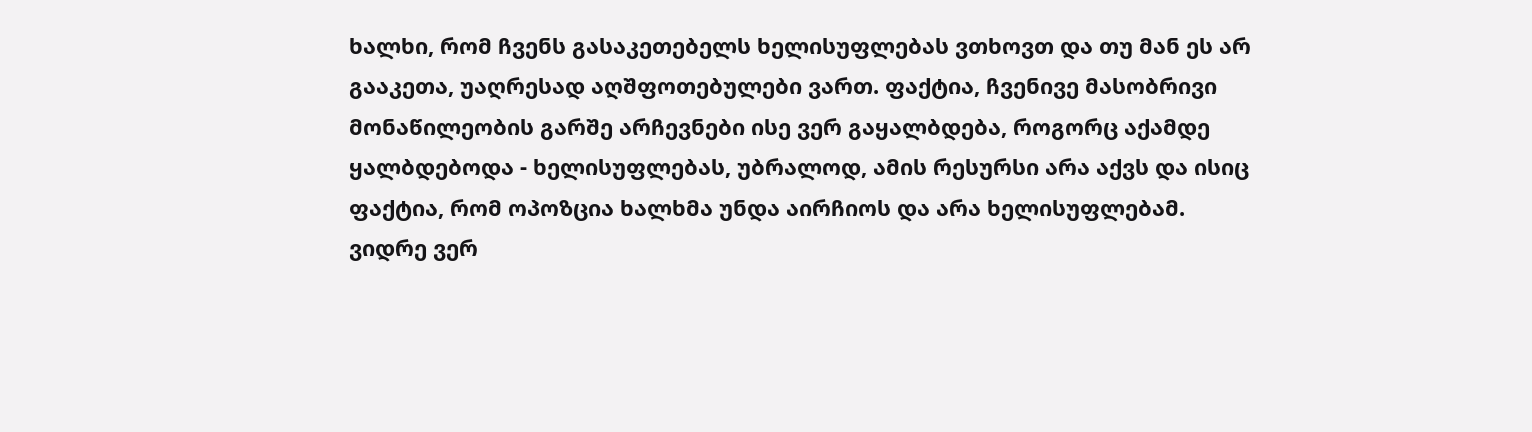ხალხი, რომ ჩვენს გასაკეთებელს ხელისუფლებას ვთხოვთ და თუ მან ეს არ გააკეთა, უაღრესად აღშფოთებულები ვართ. ფაქტია, ჩვენივე მასობრივი მონაწილეობის გარშე არჩევნები ისე ვერ გაყალბდება, როგორც აქამდე ყალბდებოდა - ხელისუფლებას, უბრალოდ, ამის რესურსი არა აქვს და ისიც ფაქტია, რომ ოპოზცია ხალხმა უნდა აირჩიოს და არა ხელისუფლებამ.
ვიდრე ვერ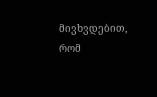მივხვდებით, რომ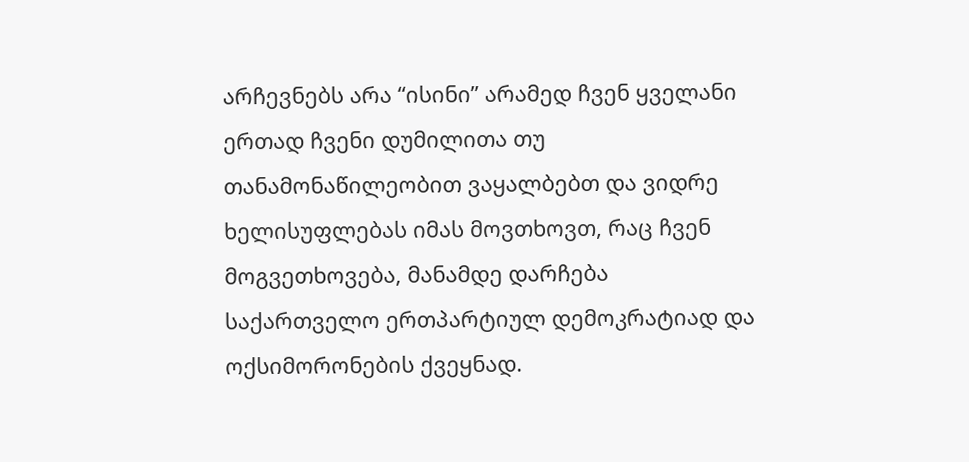არჩევნებს არა “ისინი” არამედ ჩვენ ყველანი ერთად ჩვენი დუმილითა თუ თანამონაწილეობით ვაყალბებთ და ვიდრე ხელისუფლებას იმას მოვთხოვთ, რაც ჩვენ მოგვეთხოვება, მანამდე დარჩება საქართველო ერთპარტიულ დემოკრატიად და ოქსიმორონების ქვეყნად.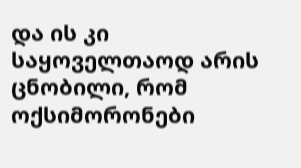და ის კი საყოველთაოდ არის ცნობილი, რომ ოქსიმორონები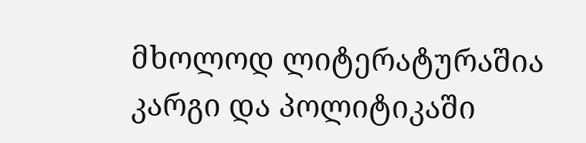მხოლოდ ლიტერატურაშია კარგი და პოლიტიკაში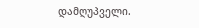დამღუპველი.